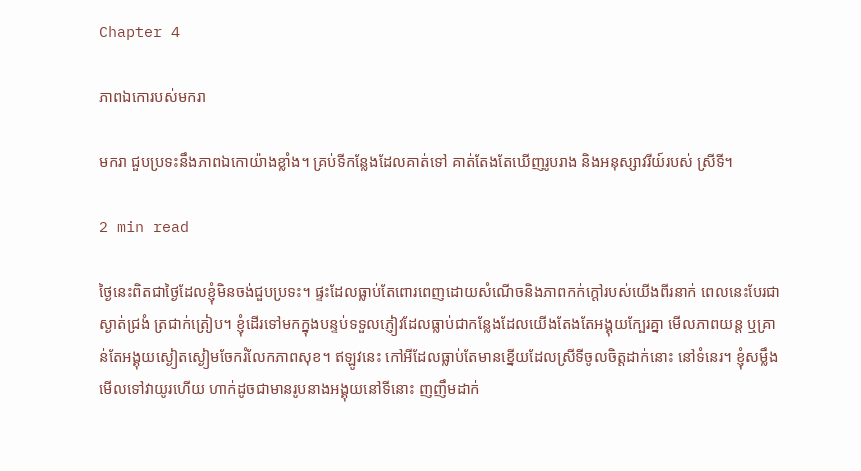Chapter 4

ភាពឯកោរបស់មករា

មករា ជួបប្រទះនឹងភាពឯកោយ៉ាងខ្លាំង។ គ្រប់ទីកន្លែងដែលគាត់ទៅ គាត់តែងតែឃើញរូបរាង និងអនុស្សាវរីយ៍របស់ ស្រីទី។

2 min read

ថ្ងៃនេះពិតជាថ្ងៃដែលខ្ញុំមិនចង់ជួបប្រទះ។ ផ្ទះដែលធ្លាប់តែពោរពេញដោយសំណើចនិងភាពកក់ក្ដៅរបស់យើងពីរនាក់ ពេលនេះបែរជាស្ងាត់ជ្រងំ ត្រជាក់ត្រៀប។ ខ្ញុំដើរទៅមកក្នុងបន្ទប់ទទួលភ្ញៀវដែលធ្លាប់ជាកន្លែងដែលយើងតែងតែអង្គុយក្បែរគ្នា មើលភាពយន្ត ឬគ្រាន់តែអង្គុយស្ងៀតស្ងៀមចែករំលែកភាពសុខ។ ឥឡូវនេះ កៅអីដែលធ្លាប់តែមានខ្នើយដែលស្រីទីចូលចិត្តដាក់នោះ នៅទំនេរ។ ខ្ញុំសម្លឹងមើលទៅវាយូរហើយ ហាក់ដូចជាមានរូបនាងអង្គុយនៅទីនោះ ញញឹមដាក់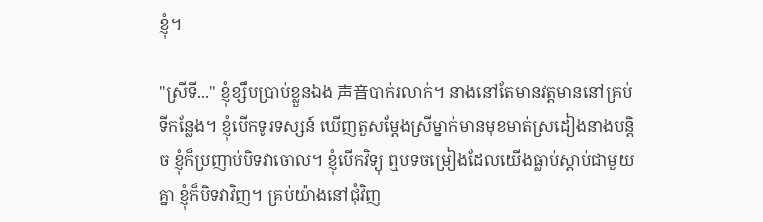ខ្ញុំ។

"ស្រីទី..." ខ្ញុំខ្សឹបប្រាប់ខ្លួនឯង 声音បាក់រលាក់។ នាងនៅតែមានវត្តមាននៅគ្រប់ទីកន្លែង។ ខ្ញុំបើកទូរទស្សន៍ ឃើញតួសម្តែងស្រីម្នាក់មានមុខមាត់ស្រដៀងនាងបន្តិច ខ្ញុំក៏ប្រញាប់បិទវាចោល។ ខ្ញុំបើកវិទ្យុ ឮបទចម្រៀងដែលយើងធ្លាប់ស្តាប់ជាមួយគ្នា ខ្ញុំក៏បិទវាវិញ។ គ្រប់យ៉ាងនៅជុំវិញ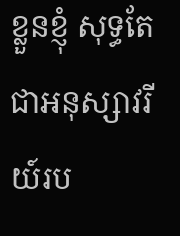ខ្លួនខ្ញុំ សុទ្ធតែជាអនុស្សាវរីយ៍រប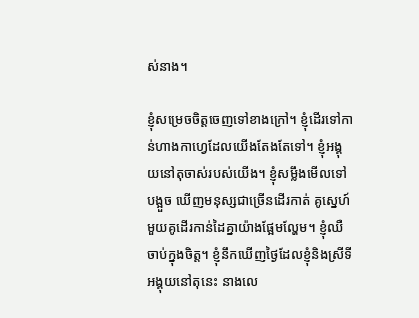ស់នាង។

ខ្ញុំសម្រេចចិត្តចេញទៅខាងក្រៅ។ ខ្ញុំដើរទៅកាន់ហាងកាហ្វេដែលយើងតែងតែទៅ។ ខ្ញុំអង្គុយនៅតុចាស់របស់យើង។ ខ្ញុំសម្លឹងមើលទៅបង្អួច ឃើញមនុស្សជាច្រើនដើរកាត់ គូស្នេហ៍មួយគូដើរកាន់ដៃគ្នាយ៉ាងផ្អែមល្ហែម។ ខ្ញុំឈឺចាប់ក្នុងចិត្ត។ ខ្ញុំនឹកឃើញថ្ងៃដែលខ្ញុំនិងស្រីទីអង្គុយនៅតុនេះ នាងលេ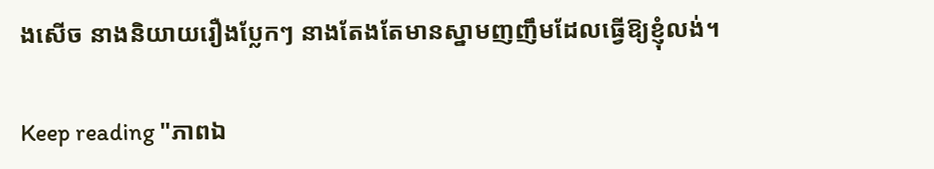ងសើច នាងនិយាយរឿងប្លែកៗ នាងតែងតែមានស្នាមញញឹមដែលធ្វើឱ្យខ្ញុំលង់។

Keep reading "ភាពឯ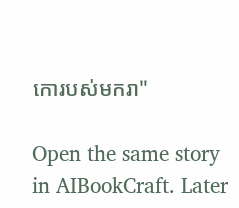កោរបស់មករា"

Open the same story in AIBookCraft. Later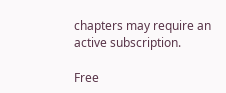chapters may require an active subscription.

Free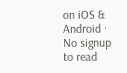on iOS & Android · No signup to read